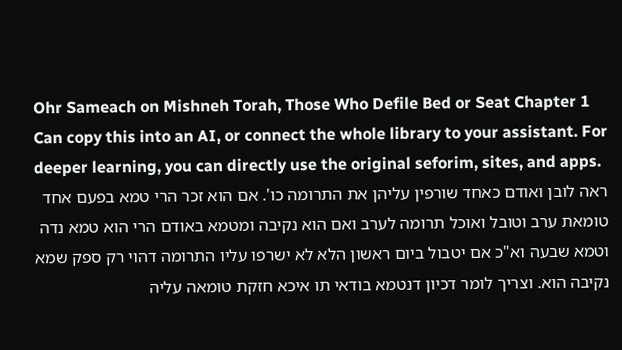Ohr Sameach on Mishneh Torah, Those Who Defile Bed or Seat Chapter 1
Can copy this into an AI, or connect the whole library to your assistant. For deeper learning, you can directly use the original seforim, sites, and apps.
ראה לובן ואודם כאחד שורפין עליהן את התרומה כו'. אם הוא זכר הרי טמא בפעם אחד טומאת ערב וטובל ואוכל תרומה לערב ואם הוא נקיבה ומטמא באודם הרי הוא טמא נדה וטמא שבעה וא"כ אם יטבול ביום ראשון הלא לא ישרפו עליו התרומה דהוי רק ספק שמא נקיבה הוא. וצריך לומר דכיון דנטמא בודאי תו איכא חזקת טומאה עליה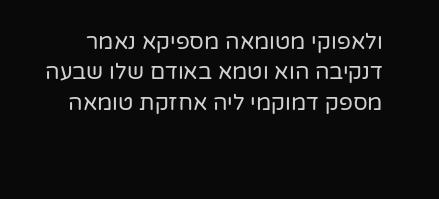ולאפוקי מטומאה מספיקא נאמר דנקיבה הוא וטמא באודם שלו שבעה מספק דמוקמי ליה אחזקת טומאה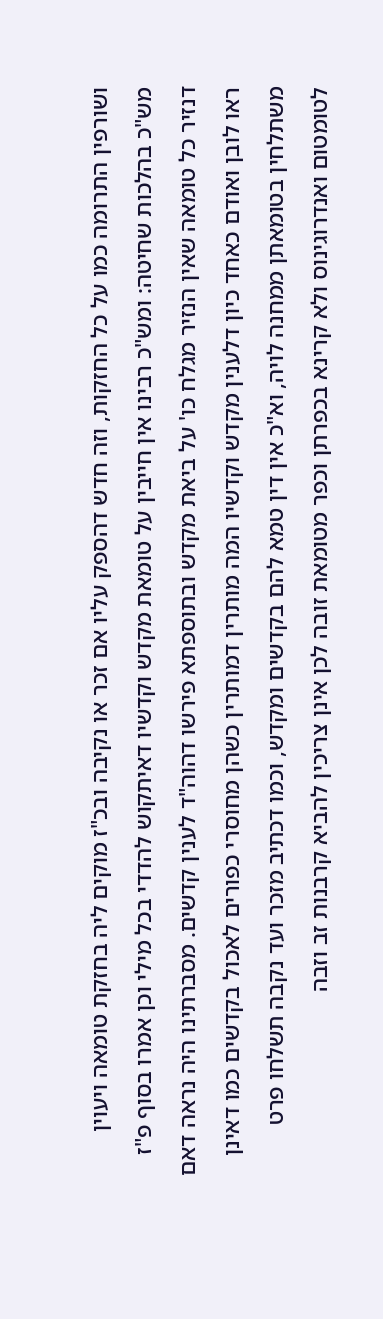ושורפין התרומה כמו על כל החזקות, וזה חדש דהספק עליו אם זכר או נקיבה ובכ"ז מוקים ליה בחזקת טומאה ויעוין מש"כ בהלכות שחיטה: ומש"כ רבינו אין חייבין על טומאת מקדש וקדשיו דאיתקוש להדדי בכל מילי וכן אמרו בסוף פ"ז דנזיר כל טומאה שאין הנזיר מגלח כו' על ביאת מקדש ובתוספתא פירשו דהוה"ד לענין קדשים. מסברתינו היה נראה דאם ראו לובן ואודם כאחד כיון דלענין מקדש וקדשיו המה מותרין דמותרין כשהן מחוסרי כפורים לאכול בקדשים כמו דאינן משתלחין בטומאתן ממחנה לויה, וא"כ אין דין טמא להם בקדשים ומקדש, וכמו דכתיב מזכר ועד נקבה תשלחו פרט לטומטום ואנדרוגינוס ולא קרינא בכפרתן וכפר מטומאת זובה לכן אינן צריכין להביא קרבנות זב וזבה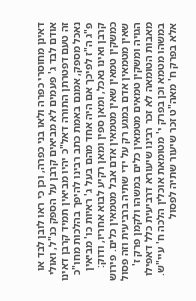דאינן מחוסרי כפרה ולאו בני כפרה, וכן כי ראו לובן לבד או אודם לבד ג' פעמים לא מביאים קרבן על הספק כנ"ל, ואולי זה טעם דפטרתן התורה דאל"כ יהיו מביאין תמיד קרבן דאינו נאכל מספק, אמנם באמת כתב רבינו להיפך בהלכות מחו"כ פ"ג ה"ז לפיכך אם היה אחד מהם בעל ג' ראיות כו' מביאין קרבן ואינו נאכל, ומאן ספין ומאן רקיע לבוא אחריו, ודוק:
כמשקין טמאין שאין מטמאין אדם אבל מטמאין כלים. פירוש שאין מטמאין אדם במגע רק על ידי שתיה ברביעית וזה פסול הגויה ומשקין טמאים מטמאין כלים במשהו ולקמן פרק ז' מאבות הטומאה לא זכר רבינו שיעורא דרביעית כלל דאפילו במשהו מטמא וכן בפרק י' מטומאת אוכלין הלכה ח' עיי"ש. אלא בפרק ח' מאה"ט זכר שיעור שתיה לפסול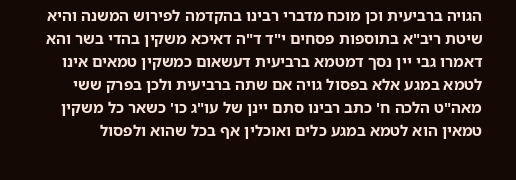הגויה ברביעית וכן מוכח מדברי רבינו בהקדמה לפירוש המשנה והיא שיטת ריב"א בתוספות פסחים י"ד ד"ה דאיכא משקין בהדי בשר והא דאמרו גבי יין נסך דמטמא ברביעית דעשאום כמשקין טמאים אינו לטמא במגע אלא בפסול גויה אם שתה ברביעית ולכן בפרק ששי מאה"ט הלכה ח' כתב רבינו סתם יינן של עו"ג כו' כשאר כל משקין טמאין הוא לטמא במגע כלים ואוכלין אף בכל שהוא ולפסול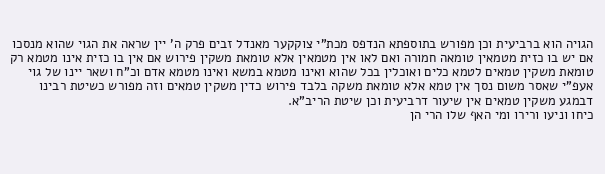הגויה הוא ברביעית וכן מפורש בתוספתא הנדפס מכת"י צוקקער מאנדל זבים פרק ה' יין שראה את הגוי שהוא מנסכו אם יש בו כזית מטמאין טומאה חמורה ואם לאו אין מטמאין אלא טומאת משקין פירוש אם אין בו כזית אינו מטמא רק טומאת משקין טמאים לטמא כלים ואוכלין בכל שהוא ואינו מטמא במשא ואינו מטמא אדם וכ"ח ושאר יינו של גוי אעפ"י שאסר משום נסך אין טמא אלא טומאת משקה בלבד פירוש כדין משקין טמאים וזה מפורש כשיטת רבינו דבמגע משקין טמאים אין שיעור דרביעית וכן שיטת הריב"א.
כיחו וניעו ורירו ומי האף שלו הרי הן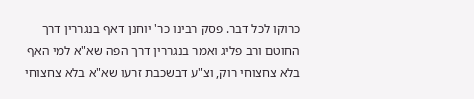כרוקו לכל דבר. פסק רבינו כר' יוחנן דאף בנגררין דרך החוטם ורב פליג ואמר בנגררין דרך הפה שא"א למי האף בלא צחצוחי רוק, וצ"ע דבשכבת זרעו שא"א בלא צחצוחי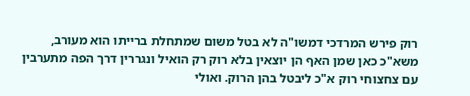רוק פירש המרדכי דמשו"ה לא בטל משום שמתחלת ברייתו הוא מעורב, משא"כ כאן שמן האף הן יוצאין בלא רוק רק הואיל ונגררין דרך הפה מתערבין עם צחצוחי רוק א"כ ליבטל בהן הרוק. ואולי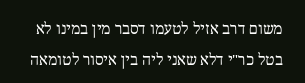משום דרב אזיל לטעמו דסבר מין במינו לא בטל כר"י דלא שאני ליה בין איסור לטומאה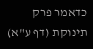כדאמר פרק תינוקת (דף ע"א)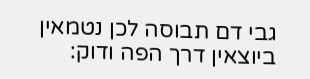גבי דם תבוסה לכן נטמאין ביוצאין דרך הפה ודוק: